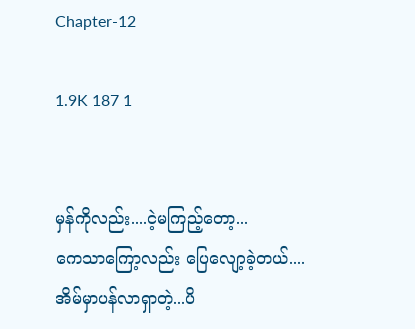Chapter-12

1.9K 187 1


မှန်ကိုလည်း....ငဲ့မကြည့်တော့...
ကေသာကြော့လည်း ပြေလျော့ခဲ့တယ်....
အိမ်မှာပန်လာရှာတဲ့...ပိ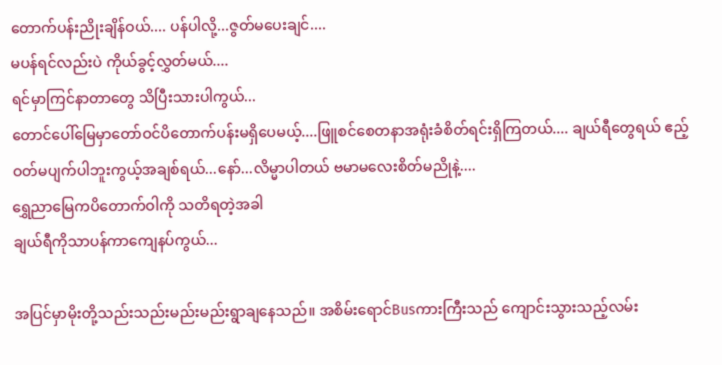တောက်ပန်းညိုးချိန်ဝယ်.... ပန်ပါလို့...ဇွတ်မပေးချင်....
မပန်ရင်လည်းပဲ ကိုယ်ခွင့်လွှတ်မယ်....
ရင်မှာကြင်နာတာတွေ သိပြီးသားပါကွယ်...
တောင်ပေါ်မြေမှာတော်ဝင်ပိတောက်ပန်းမရှိပေမယ့်....ဖြူစင်စေတနာအရုံးခံစိတ်ရင်းရှိကြတယ်.... ချယ်ရီတွေရယ် ဧည့်ဝတ်မပျက်ပါဘူးကွယ့်အချစ်ရယ်...နော်...လိမ္မာပါတယ် ဗမာမလေးစိတ်မညိုနဲ့....
ရွှေညာမြေကပိတောက်ဝါကို သတိရတဲ့အခါ
ချယ်ရီကိုသာပန်ကာကျေနပ်ကွယ်...

အပြင်မှာမိုးတို့သည်းသည်းမည်းမည်းရွာချနေသည်။ အစိမ်းရောင်Busကားကြီးသည် ကျောင်းသွားသည့်လမ်း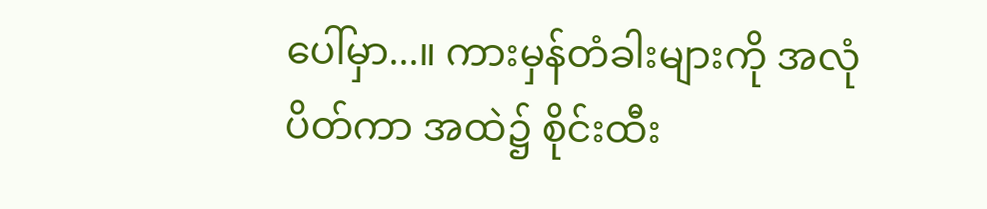ပေါ်မှာ...။ ကားမှန်တံခါးများကို အလုံပိတ်ကာ အထဲ၌ စိုင်းထီး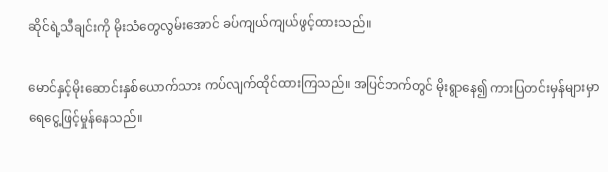ဆိုင်ရဲ့သီချင်းကို မိုးသံတွေလွမ်းအောင် ခပ်ကျယ်ကျယ်ဖွင့်ထားသည်။

မောင်နှင့်မိုးဆောင်းနှစ်ယောက်သား ကပ်လျက်ထိုင်ထားကြသည်။ အပြင်ဘက်တွင် မိုးရွာနေ၍ ကားပြတင်းမှန်များမှာ ရေငွေ့ဖြင့်မှုန်နေသည်။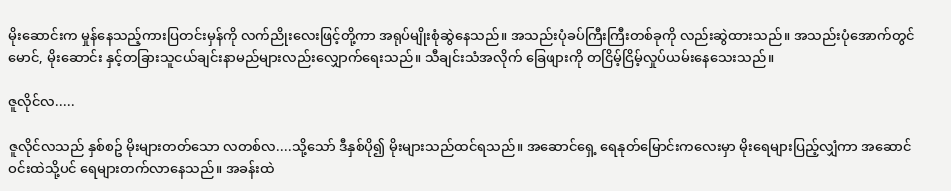မိုးဆောင်းက မှုန်နေသည့်ကားပြတင်းမှန်ကို လက်ညိုးလေးဖြင့်တို့ကာ အရုပ်မျိုးစုံဆွဲနေသည်။ အသည်းပုံခပ်ကြီးကြီးတစ်ခုကို လည်းဆွဲထားသည်။ အသည်းပုံအောက်တွင် မောင်, မိုးဆောင်း နှင့်တခြားသူငယ်ချင်းနာမည်များလည်းလျှောက်ရေးသည်။ သီချင်းသံအလိုက် ခြေဖျားကို တငြိမ့်ငြိမ့်လှုပ်ယမ်းနေသေးသည်။

ဇူလိုင်လ.....

ဇူလိုင်လသည် နှစ်စဥ် မိုးများတတ်သော လတစ်လ....သို့သော် ဒီနှစ်ပို၍ မိုးများသည်ထင်ရသည်။ အဆောင်ရှေ့ ရေနုတ်မြောင်းကလေးမှာ မိုးရေများပြည့်လျှံကာ အဆောင်ဝင်းထဲသို့ပင် ရေများတက်လာနေသည်။ အခန်းထဲ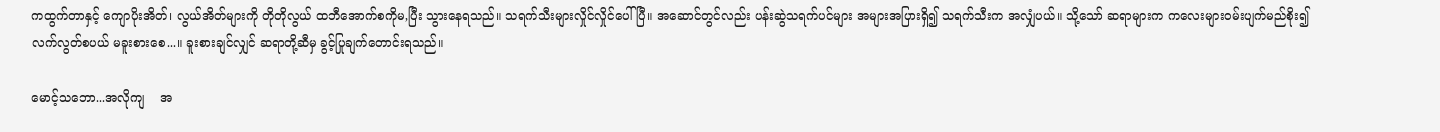ကထွက်တာနှင့် ကျောပိုးအိတ်၊ လွယ်အိတ်များကို တိုတိုလွယ် ထဘီအောက်စကိုမ,ပြီး သွားနေရသည်။ သရက်သီးများလှိုင်လှိုင်ပေါ်ပြီ။ အဆောင်တွင်လည်း ပန်းဆွဲသရက်ပင်များ အများအပြားရှိ၍ သရက်သီးက အလျှံပယ်။ သို့သော် ဆရာများက ကလေးများဝမ်းပျက်မည်စိုး၍ လက်လွတ်စပယ် မခူးစားစေ...။ ခူးစားချင်လျှင် ဆရာတို့ဆီမှ ခွင့်ပြုချက်တောင်းရသည်။

မောင့်သဘော...အလိုကျ    အ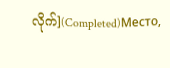လိုက်](Completed)Место,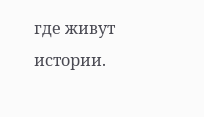где живут истории.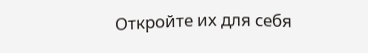Откройте их для себя